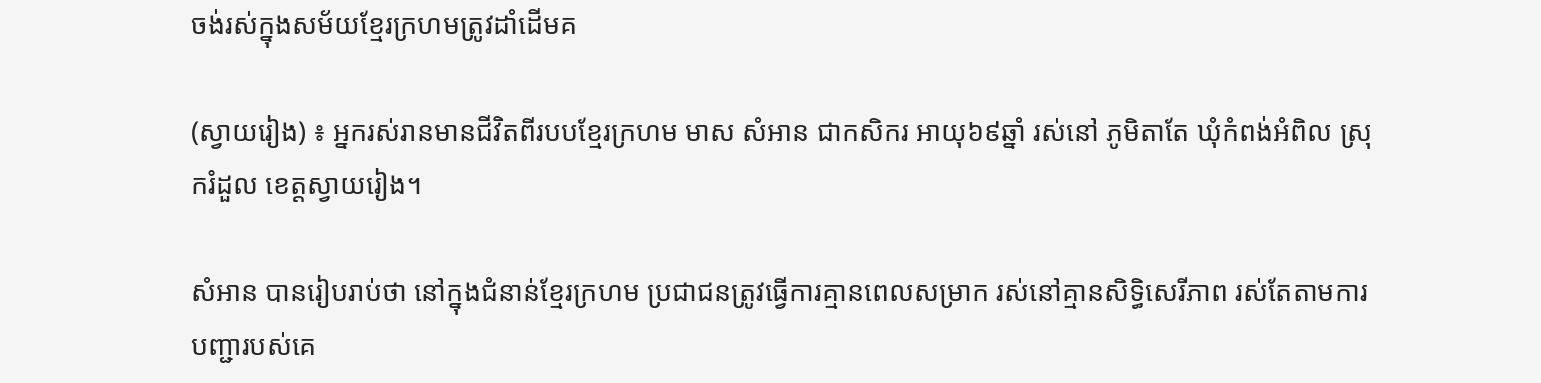ចង់រស់ក្នុងសម័យខ្មែរក្រហមត្រូវដាំដើមគ

(ស្វាយរៀង) ៖ អ្នករស់រានមានជីវិតពីរបបខ្មែរក្រហម មាស សំអាន ជាកសិករ អាយុ៦៩ឆ្នាំ រស់នៅ ភូមិតាតែ ឃុំកំពង់អំពិល ស្រុករំដួល ខេត្តស្វាយរៀង។

សំអាន បានរៀបរាប់ថា នៅក្នុងជំនាន់ខ្មែរក្រហម ប្រជាជនត្រូវធ្វើការគ្មានពេលសម្រាក រស់នៅគ្មានសិទ្ធិសេរីភាព រស់តែតាមការបញ្ជារបស់គេ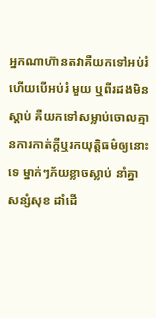អ្នកណាហ៊ានតវាគឺយកទៅអប់រំ ហើយបើអប់រំ មួយ ឬពីរដងមិនស្តាប់ គឺយកទៅសម្លាប់ចោលគ្មានការកាត់ក្តីឬរកយុត្តិធម៌ឲ្យនោះទេ ម្នាក់ៗភ័យខ្លាចស្លាប់ នាំគ្នាសន្សំសុខ ដាំដើ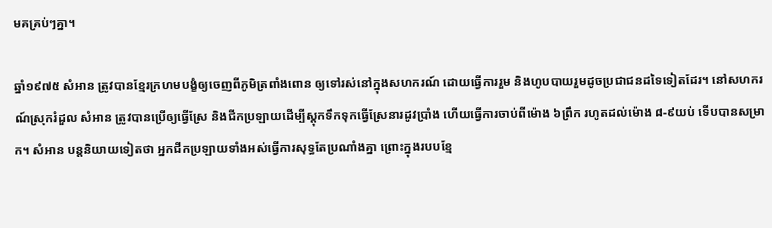មគគ្រប់ៗគ្នា។

ឆ្នាំ១៩៧៥ សំអាន ត្រូវបានខ្មែរក្រហមបង្ខំឲ្យចេញពីភូមិត្រពាំងពោន ឲ្យទៅរស់នៅក្នុងសហករណ៍ ដោយធ្វើការរួម និងហូបបាយរួមដូចប្រជាជនដទៃទៀតដែរ។ នៅសហករណ៍ស្រុករំដួល សំអាន ត្រូវបានប្រើឲ្យធ្វើស្រែ និងជីកប្រឡាយដើម្បីស្តុកទឹកទុកធ្វើស្រែនារដូវប្រាំង ហើយធ្វើការចាប់ពីម៉ោង ៦ព្រឹក រហូតដល់ម៉ោង ៨-៩យប់ ទើបបានសម្រាក។ សំអាន បន្តនិយាយទៀតថា អ្នកជីកប្រឡាយទាំងអស់ធ្វើការសុទ្ធតែប្រណាំងគ្នា ព្រោះក្នុងរបបខ្មែ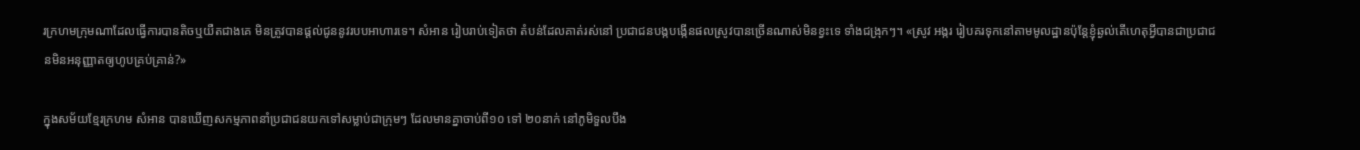រក្រហមក្រុមណាដែលធ្វើការបានតិចឬយឺតជាងគេ មិនត្រូវបានផ្តល់ជូននូវរបបអាហារទេ។ សំអាន រៀបរាប់ទៀតថា តំបន់ដែលគាត់រស់នៅ ប្រជាជនបង្កបង្កើនផលស្រូវបានច្រើនណាស់មិនខ្វះទេ ទាំងជង្រុកៗ។ «ស្រូវ អង្ករ រៀបគរទុកនៅតាមមូលដ្ឋានប៉ុន្តែខ្ញុំឆ្ងល់តើហេតុអ្វីបានជាប្រជាជនមិនអនុញ្ញាតឲ្យហូបគ្រប់គ្រាន់?»

ក្នុងសម័យខ្មែរក្រហម សំអាន បានឃើញសកម្មភាពនាំប្រជាជនយកទៅសម្លាប់ជាក្រុមៗ ដែលមានគ្នាចាប់ពី១០ ទៅ ២០នាក់ នៅភូមិទួលបឹង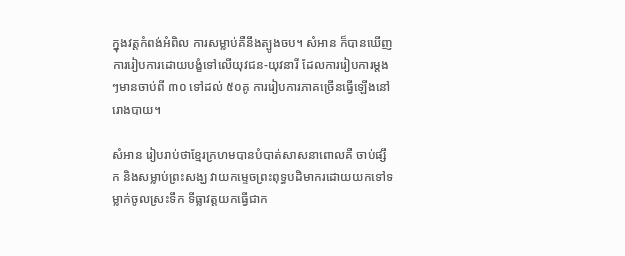ក្នុងវត្តកំពង់អំពិល ការសម្លាប់គឺនឹងត្បូងចប។ សំអាន ក៏បានឃើញការរៀបការដោយបង្ខំទៅលើយុវជន-យុវនារី ដែលការរៀបការម្តងៗមានចាប់ពី ៣០ ទៅដល់ ៥០គូ ការរៀបការភាគច្រើនធ្វើឡើងនៅរោងបាយ។

សំអាន រៀបរាប់ថាខ្មែរក្រហមបានបំបាត់សាសនាពោលគឺ ចាប់ផ្សឹក និងសម្លាប់ព្រះសង្ឃ វាយកម្ទេចព្រះពុទ្ធបដិមាករដោយយកទៅទម្លាក់ចូលស្រះទឹក ទីធ្លាវត្តយកធ្វើជាក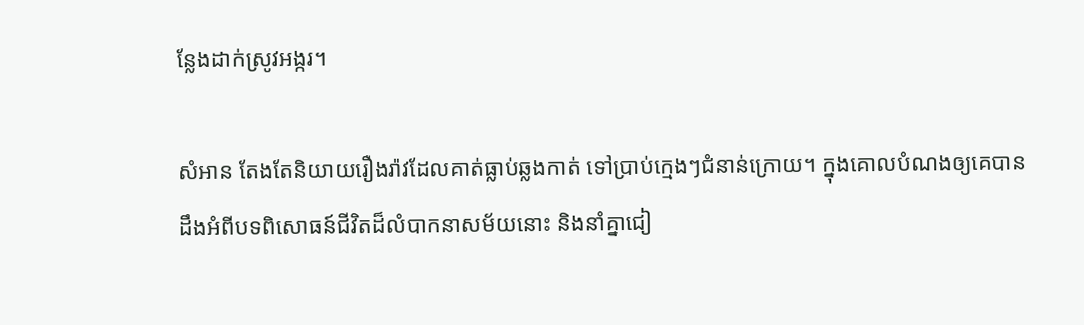ន្លែងដាក់ស្រូវអង្ករ។

សំអាន តែងតែនិយាយរឿងរ៉ាវដែលគាត់ធ្លាប់ឆ្លងកាត់ ទៅប្រាប់ក្មេងៗជំនាន់ក្រោយ។ ក្នុងគោលបំណងឲ្យគេបានដឹងអំពីបទពិសោធន៍ជីវិតដ៏លំបាកនាសម័យនោះ និងនាំគ្នាជៀ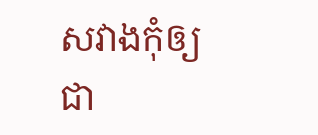សវាងកុំឲ្យជា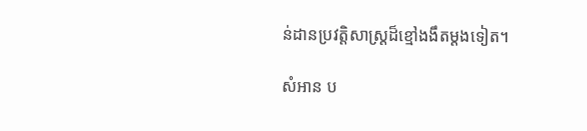ន់ដានប្រវត្តិសាស្រ្តដ៏ខ្មៅងងឹតម្តងទៀត។

សំអាន ប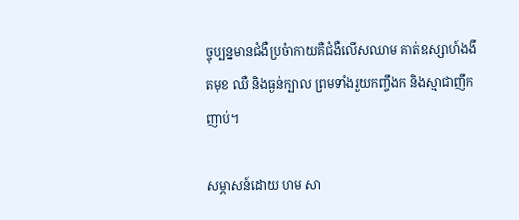ច្ចុប្បន្នមានជំងឺប្រចំាកាយគឺជំងឺលើសឈាម គាត់ឧស្សាហ៍ងងឹតមុខ ឈឺ និងធ្ងន់ក្បាល ព្រមទាំងរួយកញ្ចឹងក និងស្មាជាញឹកញាប់។

សម្ភាសន៍ដោយ ហម សា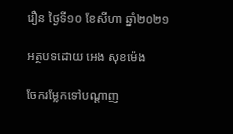រឿន ថ្ងៃទី១០ ខែសីហា ឆ្នាំ២០២១

អត្ថបទដោយ អេង សុខម៉េង

ចែករម្លែកទៅបណ្តាញ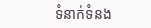ទំនាក់ទំនង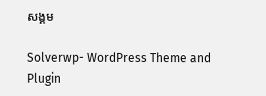សង្គម

Solverwp- WordPress Theme and Plugin